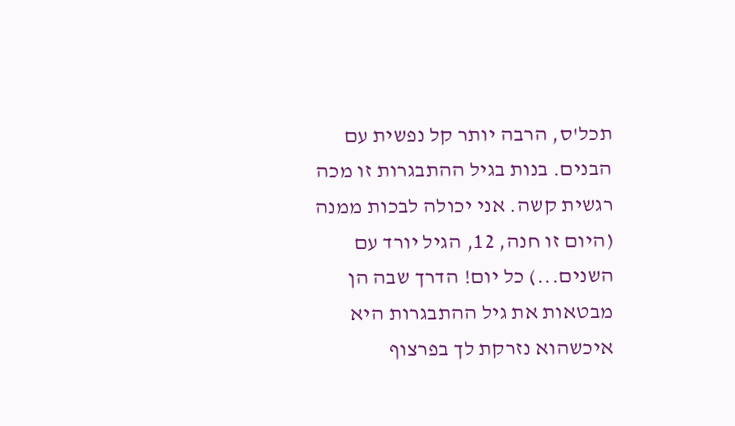תכל'ס, הרבה יותר קל נפשית עם הבנים. בנות בגיל ההתבגרות זו מכה רגשית קשה. אני יכולה לבכות ממנה (היום זו חנה, 12, הגיל יורד עם השנים...) כל יום! הדרך שבה הן מבטאות את גיל ההתבגרות היא איכשהוא נזרקת לך בפרצוף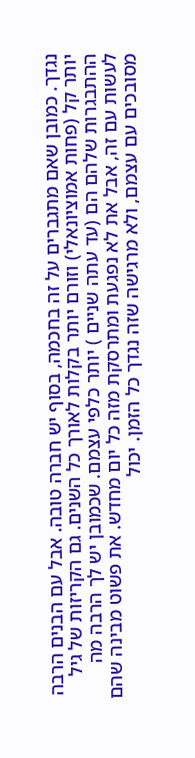נגדך. כמובן שאם מתגברים על זה בחכמה, בסוף יש חברה טובה. אבל עם הבנים הרבה יותר קל (פחות אמוציונאלי) וזורם יותר בקלות לאורך כל השנים. גם הקריזות של גיל ההתבגרות שלהם הם (עד עתה שניים ) יותר כלפי עצמם. שכמובן יש לך הרבה מה לעשות עם זה, אבל את לא נפגעת ומתרסקת מזה כל יום מחדש. את פשוט מבינה שהם מסובכים עם עצמם, ולא מרגישה שזה נגדך כל הזמן. יכול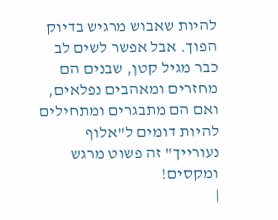להיות שאבוש מרגיש בדיוק הפוך. אבל אפשר לשים לב כבר מגיל קטן, שבנים הם מחזרים ומאהבים נפלאים, ואם הם מתבגרים ומתחילים להיות דומים ל"אלוף נעורייך" זה פשוט מרגש ומקסים!
|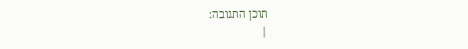תוכן התגובה:
|